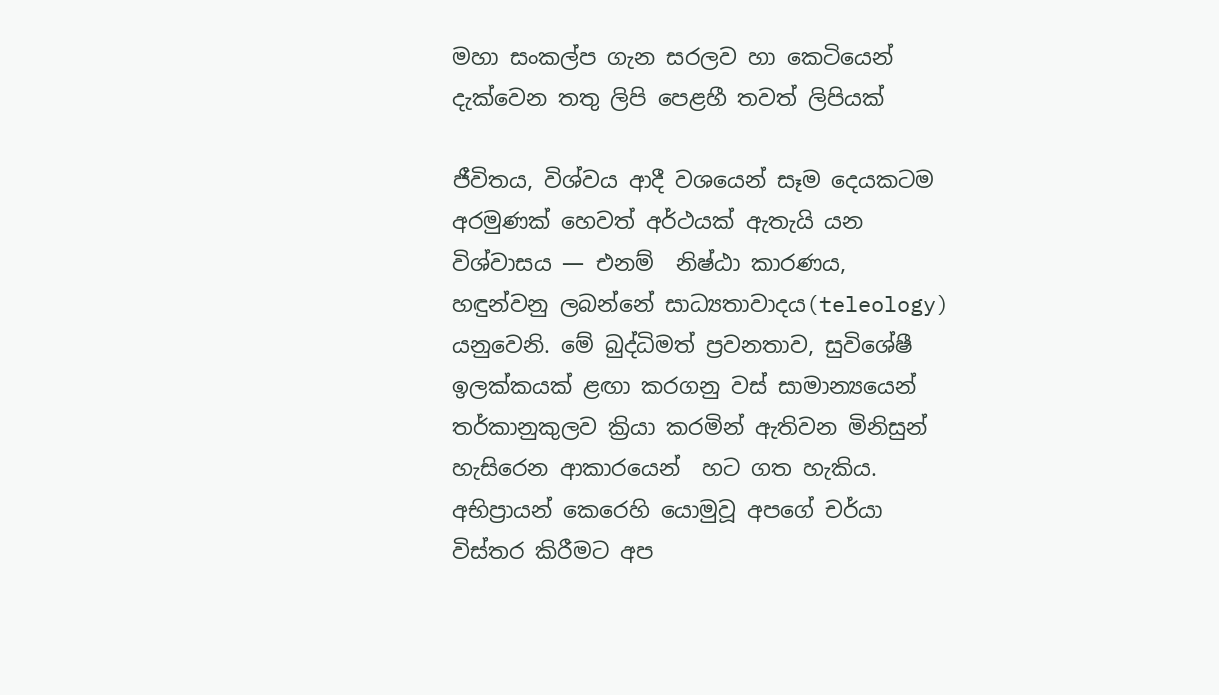මහා සංකල්ප ගැන සරලව හා කෙටියෙන් දැක්වෙන තතු ලිපි පෙළහී තවත් ලිපියක්

ජීවිතය, විශ්වය ආදී වශයෙන් සෑම දෙයකටම අරමුණක් හෙවත් අර්ථයක් ඇතැයි යන විශ්වාසය — එනම්  නිෂ්ඨා කාරණය,  හඳුන්වනු ලබන්නේ සාධ්‍යතාවාදය(teleology) යනුවෙනි. මේ බුද්ධිමත් ප්‍රවනතාව, සුවිශේෂී ඉලක්කයක් ළඟා කරගනු වස් සාමාන්‍යයෙන් තර්කානුකුලව ක්‍රියා කරමින් ඇතිවන මිනිසුන් හැසිරෙන ආකාරයෙන්  හට ගත හැකිය. අභිප්‍රායන් කෙරෙහි යොමුවූ අපගේ චර්යා විස්තර කිරීමට අප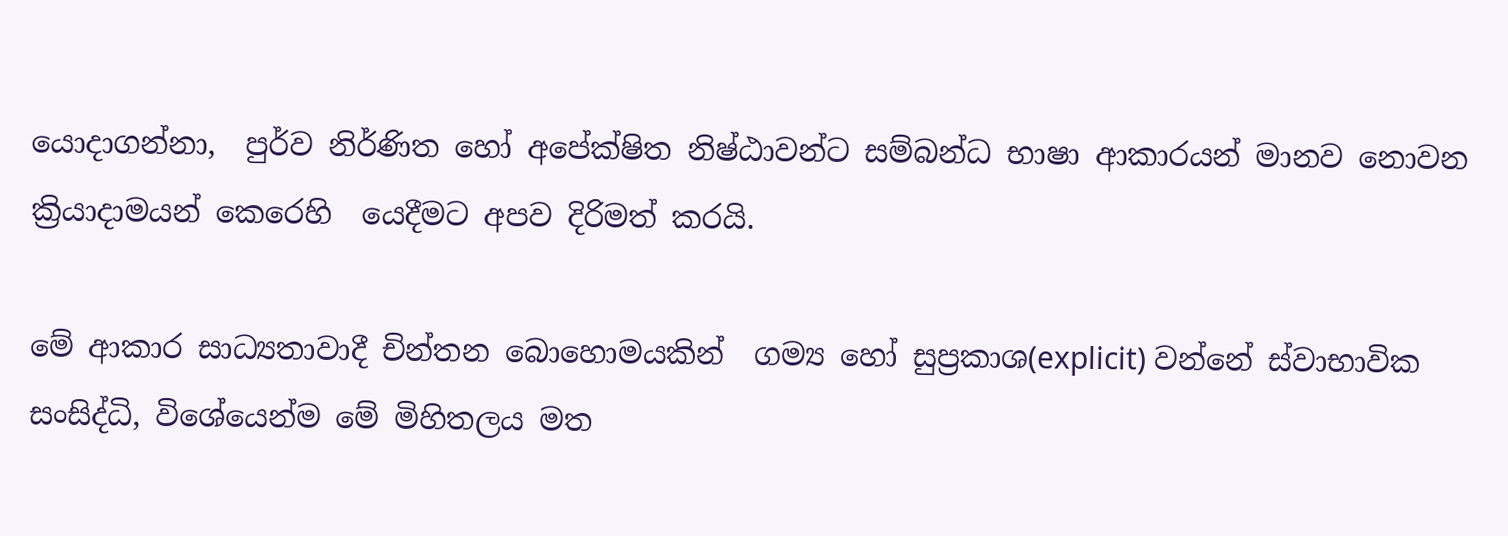යොදාගන්නා,  පුර්ව නිර්ණිත හෝ අපේක්ෂිත නිෂ්ඨාවන්ට සම්බන්ධ භාෂා ආකාරයන් මානව නොවන ක්‍රියාදාමයන් කෙරෙහි  යෙදීමට අපව දිරිමත් කරයි.

මේ ආකාර සාධ්‍යතාවාදී චින්තන බොහොමයකින්  ගම්‍ය හෝ සුප්‍රකාශ(explicit) වන්නේ ස්වාභාවික සංසිද්ධි, විශේයෙන්ම මේ මිහිතලය මත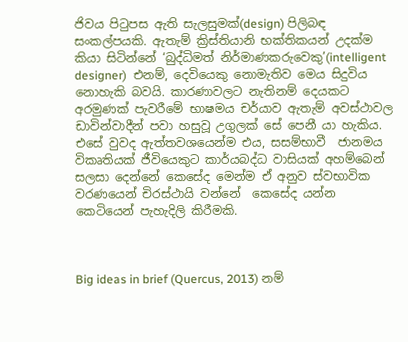ජිවය පිටුපස ඇති සැලසුමක්(design) පිලිබඳ සංකල්පයකි. ඇතැම් ක්‍රිස්තියානි භක්තිකයන් උදක්ම කියා සිටින්නේ ‘බුද්ධිමත් නිර්මාණකරුවෙකු’(intelligent designer)  එනම්, දෙවියෙකු නොමැතිව මෙය සිදුවිය නොහැකි බවයි. කාරණාවලට නැතිනම් දෙයකට  අරමුණක් පැවරීමේ භාෂමය චර්යාව ඇතැම් අවස්ථාවල ඩාවින්වාදීන් පවා හසුවූ උගුලක් සේ පෙනී යා හැකිය.  එසේ වුවද ඇත්තවශයෙන්ම එය, සසම්භාවී  ජානමය විකෘතියක් ජීවියෙකුට කාර්යබද්ධ වාසියක් අහම්බෙන් සලසා දෙන්නේ කෙසේද මෙන්ම ඒ අනුව ස්වභාවික වරණයෙන් චිරස්ථායි වන්නේ  කෙසේද යන්න  කෙටියෙන් පැහැදිලි කිරීමකි.



Big ideas in brief (Quercus, 2013) නම්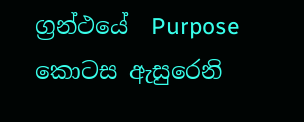ග්‍රන්ථයේ  Purpose කොටස ඇසුරෙනි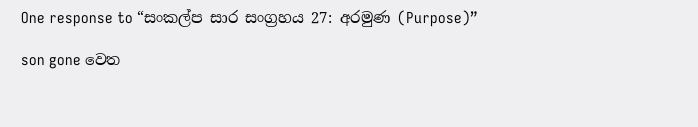One response to “සංකල්ප සාර සංග්‍රහය 27: අරමුණ (Purpose)”

son gone වෙත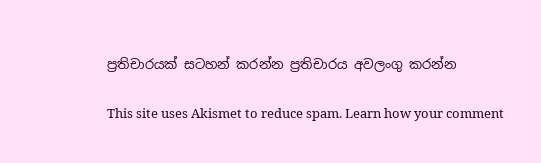ප්‍රතිචාරයක් සටහන් කරන්න ප්‍රතිචාරය අවලංගු කරන්න

This site uses Akismet to reduce spam. Learn how your comment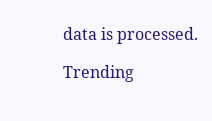data is processed.

Trending